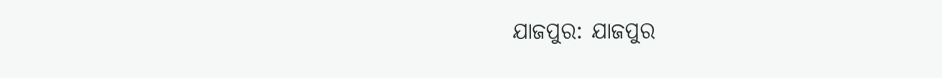ଯାଜପୁର: ଯାଜପୁର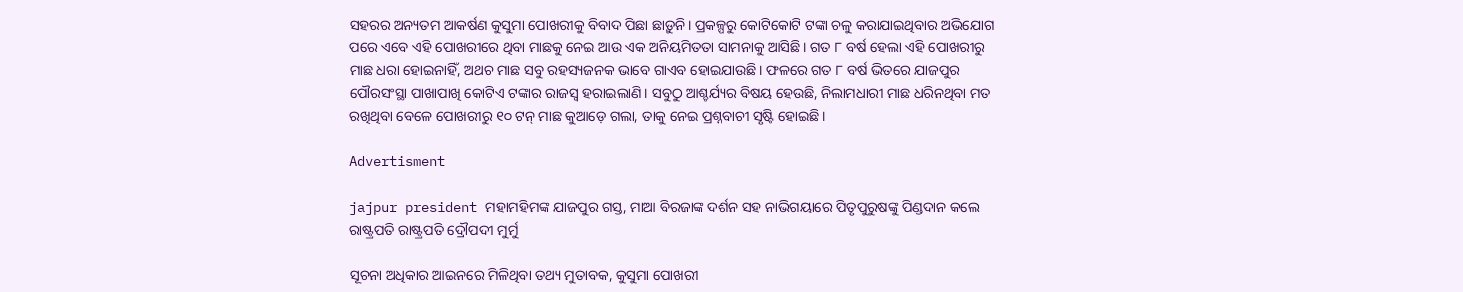ସହରର ଅନ୍ୟତମ ଆକର୍ଷଣ କୁସୁମା ପୋଖରୀକୁ ବିବାଦ ପିଛା ଛାଡ଼ୁନି। ପ୍ରକଳ୍ପରୁ କୋଟିକୋଟି ଟଙ୍କା ଚଳୁ କରାଯାଇଥିବାର ଅଭିଯୋଗ ପରେ ଏବେ ଏହି ପୋଖରୀରେ ଥିବା ମାଛକୁ ନେଇ ଆଉ ଏକ ଅନିୟମିତତା ସାମନାକୁ ଆସିଛି। ଗତ ୮ ବର୍ଷ ହେଲା ଏହି ପୋଖରୀରୁ ମାଛ ଧରା ହୋଇନାହିଁ, ଅଥଚ ‌ମାଛ ସବୁ ରହସ୍ୟଜନକ ଭାବେ ଗାଏବ ହୋଇଯାଉଛି। ଫଳରେ ଗତ ୮ ବର୍ଷ ଭିତରେ ଯାଜପୁର ପୌରସଂସ୍ଥା ପାଖାପାଖି କୋଟିଏ ଟଙ୍କାର ରାଜସ୍ବ ହରାଇଲାଣି। ସବୁଠୁ ଆଶ୍ଚର୍ଯ୍ୟର ବିଷୟ ହେଉଛି, ନିଲାମଧାରୀ ମାଛ ଧରିନଥିବା ମତ ରଖିଥିବା ବେଳେ ପୋଖରୀରୁ ୧୦ ଟନ୍‌ ମାଛ କୁଆଡ଼େ ଗଲା, ତାକୁ ନେଇ ପ୍ରଶ୍ନବାଚୀ ସୃଷ୍ଟି ହୋଇଛି।

Advertisment

jajpur president ମହାମହିମଙ୍କ ଯାଜପୁର ଗସ୍ତ, ମାଆ ବିରଜାଙ୍କ ଦର୍ଶନ ସହ ନାଭିଗୟାରେ ପିତୃପୁରୁଷଙ୍କୁ ପିଣ୍ଡଦାନ କଲେ ରାଷ୍ଟ୍ରପତି ରାଷ୍ଟ୍ରପତି ଦ୍ରୌପଦୀ ମୁର୍ମୁ

ସୂଚନା ଅଧିକାର ଆଇନରେ ମିଳିଥିବା ତଥ୍ୟ ମୁତାବକ, କୁସୁମା ପୋଖରୀ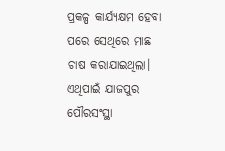ପ୍ରକଳ୍ପ କାର୍ଯ୍ୟକ୍ଷମ ହେବା ପରେ ସେଥିରେ ମାଛ ଚାଷ କରାଯାଇଥିଲା। ଏଥିପାଇଁ ଯାଜପୁର ପୌରସଂସ୍ଥା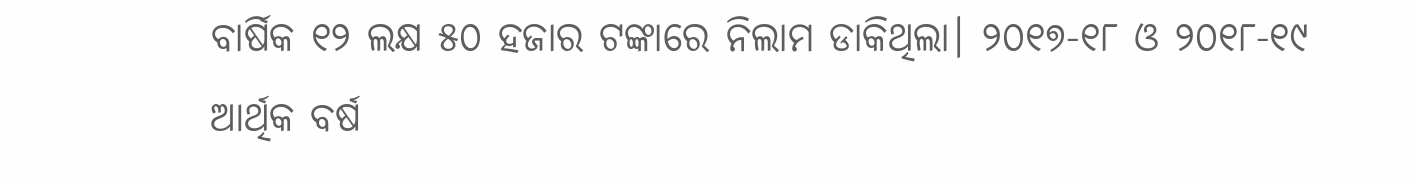ବାର୍ଷିକ ୧୨ ଲକ୍ଷ ୫୦ ହଜାର ଟଙ୍କାରେ ନିଲାମ ଡାକିଥିଲା। ୨୦୧୭-୧୮ ଓ ୨୦୧୮-୧୯ ଆର୍ଥିକ ବର୍ଷ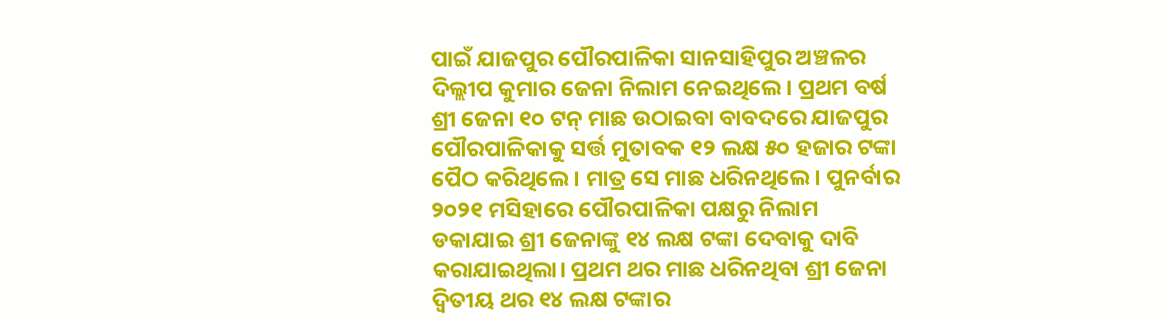ପାଇଁ ଯାଜପୁର ‌‌ପୌରପାଳିକା ସାନସାହିପୁର ଅଞ୍ଚଳର ଦିଲ୍ଲୀପ କୁମାର ଜେନା ନିଲାମ ନେଇଥିଲେ। ପ୍ରଥମ ବର୍ଷ ଶ୍ରୀ ଜେନା ୧୦ ଟନ୍‌ ମାଛ ଉଠାଇବା ବାବଦରେ ଯାଜପୁର ପୌରପାଳିକାକୁ ସର୍ତ୍ତ ମୁତାବକ ୧୨ ଲକ୍ଷ ୫୦ ହଜାର ଟଙ୍କା ପୈଠ କରିଥିଲେ। ମାତ୍ର ସେ ମାଛ ଧରିନଥିଲେ। ପୁନର୍ବାର ୨୦୨୧ ମସିହାରେ ପୌରପାଳିକା ପକ୍ଷରୁ ନିଲାମ ଡକାଯାଇ ଶ୍ରୀ ଜେନାଙ୍କୁ ୧୪ ଲକ୍ଷ ଟଙ୍କା ଦେବାକୁ ଦାବି କରାଯାଇଥିଲା। ପ୍ରଥମ ଥର ମାଛ ଧରିନଥିବା ଶ୍ରୀ ଜେନା ଦ୍ବିତୀୟ ଥର ୧୪ ଲକ୍ଷ ଟଙ୍କାର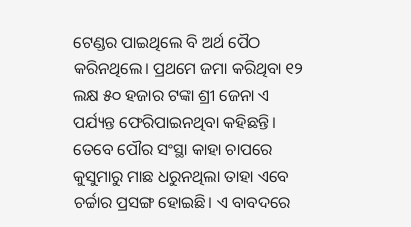ଟେଣ୍ଡର ପାଇଥିଲେ ବି ଅର୍ଥ ପୈଠ କରିନଥିଲେ। ପ୍ରଥମେ ଜମା କରିଥିବା ୧୨ ଲକ୍ଷ ୫୦ ହଜାର ଟଙ୍କା ଶ୍ରୀ ଜେନା ଏ ପର୍ଯ୍ୟନ୍ତ ଫେରିପାଇନଥିବା କହିଛନ୍ତି। ତେବେ ପୌର ସଂସ୍ଥା କାହା ଚାପରେ କୁସୁମାରୁ ମାଛ ଧରୁନଥିଲା ତାହା ଏବେ ଚର୍ଚ୍ଚାର ପ୍ରସଙ୍ଗ ହୋଇଛି। ଏ ବାବଦରେ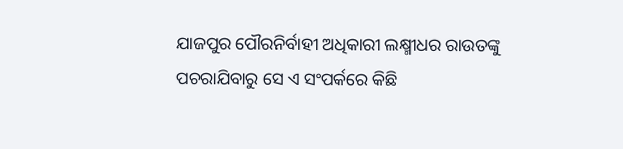ଯାଜପୁର ପୌରନିର୍ବାହୀ ଅଧିକାରୀ ଲକ୍ଷ୍ମୀଧର ରାଉତଙ୍କୁ ପଚରାଯିବାରୁ ସେ ଏ ସଂପର୍କରେ କିଛି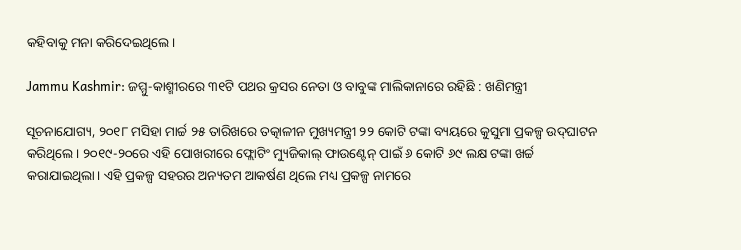କହିବାକୁ ମନା କରିଦେଇଥିଲେ।

Jammu Kashmir: ଜମ୍ମୁ-କାଶ୍ମୀରରେ ୩୧ଟି ପଥର କ୍ରସର ନେତା ଓ ବାବୁଙ୍କ ମାଲିକାନାରେ ରହିଛି : ଖଣିମନ୍ତ୍ରୀ

ସୂଚନାଯୋଗ୍ୟ, ୨୦୧୮ ମସିହା ମାର୍ଚ୍ଚ ୨୫ ତାରିଖରେ ତତ୍କାଳୀନ ମୁଖ୍ୟମନ୍ତ୍ରୀ ୨୨ କୋଟି ଟଙ୍କା ବ୍ୟୟରେ କୁସୁମା ପ୍ରକଳ୍ପ ଉଦ୍‌ଘାଟନ କରିଥିଲେ। ୨୦୧୯-୨୦ରେ ଏହି ପୋଖରୀରେ ଫ୍ଲୋଟିଂ ମ୍ୟୁଜିକାଲ୍‌ ଫାଉଣ୍ଟେନ୍‌ ପାଇଁ ୬ କୋଟି ୬୯ ଲକ୍ଷ ଟଙ୍କା ଖର୍ଚ୍ଚ କରାଯାଇଥିଲା। ଏହି ପ୍ରକଳ୍ପ ସହରର ଅନ୍ୟତମ ଆକର୍ଷଣ ଥିଲେ ମଧ୍ୟ ପ୍ରକଳ୍ପ ନାମରେ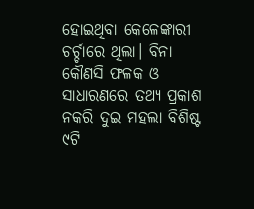ହୋଇଥିବା କେଳେଙ୍କାରୀ ଚର୍ଚ୍ଚାରେ ଥିଲା। ବିନା କୌଣସି ଫଳକ ଓ ସାଧାରଣରେ ତଥ୍ୟ ପ୍ରକାଶ ନକରି ଦୁଇ ମହଲା ବିଶିଷ୍ଟ ୯ଟି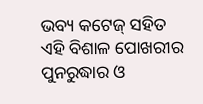ଭବ୍ୟ କଟେଜ୍ ସହିତ ଏହି ବିଶାଳ ପୋଖରୀର ପୁନରୁଦ୍ଧାର ଓ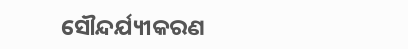ସୌନ୍ଦର୍ଯ୍ୟୀକରଣ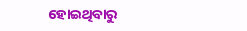ହୋଇଥିବାରୁ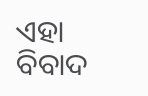ଏହା ବିବାଦ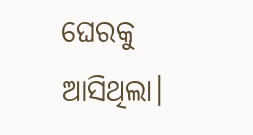ଘେରକୁ ଆସିଥିଲା।